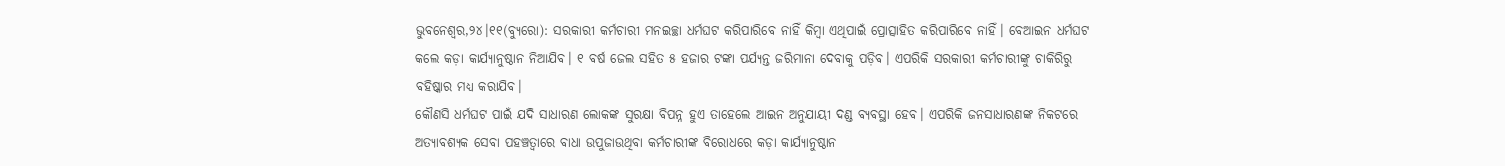ଭୁବନେଶ୍ୱର,୨୪।୧୧(ବ୍ୟୁରୋ): ସରକାରୀ କର୍ମଚାରୀ ମନଇଚ୍ଛା ଧର୍ମଘଟ କରିପାରିବେ ନାହିଁ କିମ୍ବା ଏଥିପାଇଁ ପ୍ରୋତ୍ସାହିତ କରିପାରିବେ ନାହିଁ। ବେଆଇନ ଧର୍ମଘଟ କଲେ କଡ଼ା କାର୍ଯ୍ୟାନୁଷ୍ଠାନ ନିଆଯିବ। ୧ ବର୍ଷ ଜେଲ ସହିତ ୫ ହଜାର ଟଙ୍କା ପର୍ଯ୍ୟନ୍ତ ଜରିମାନା ଦେବାକୁ ପଡ଼ିବ। ଏପରିକି ସରକାରୀ କର୍ମଚାରୀଙ୍କୁ ଚାକିରିରୁ ବହିଷ୍କାର ମଧ୍ୟ କରାଯିବ।
କୌଣସି ଧର୍ମଘଟ ପାଇଁ ଯଦି ସାଧାରଣ ଲୋକଙ୍କ ସୁରକ୍ଷା ବିପନ୍ନ ହୁଏ ତାହେଲେ ଆଇନ ଅନୁଯାୟୀ ଦଣ୍ଡ ବ୍ୟବସ୍ଥା ହେବ। ଏପରିକି ଜନସାଧାରଣଙ୍କ ନିକଟରେ ଅତ୍ୟାବଶ୍ୟକ ସେବା ପହଞ୍ଚତ୍ବାରେ ବାଧା ଉପୁଜାଉଥିବା କର୍ମଚାରୀଙ୍କ ବିରୋଧରେ କଡ଼ା କାର୍ଯ୍ୟାନୁଷ୍ଠାନ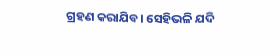ଗ୍ରହଣ କରାଯିବ। ସେହିଭଳି ଯଦି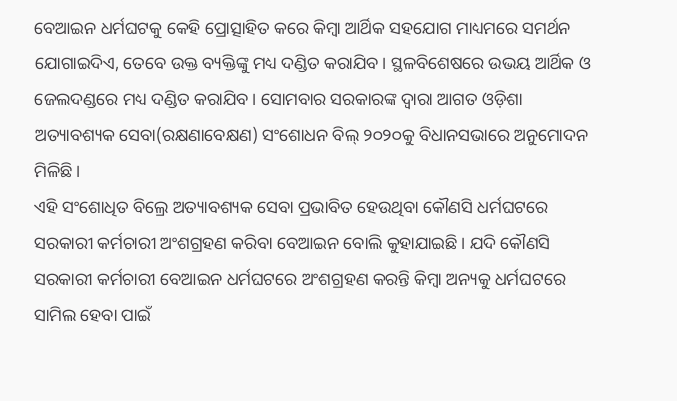ବେଆଇନ ଧର୍ମଘଟକୁ କେହି ପ୍ରୋତ୍ସାହିତ କରେ କିମ୍ବା ଆର୍ଥିକ ସହଯୋଗ ମାଧ୍ୟମରେ ସମର୍ଥନ ଯୋଗାଇଦିଏ, ତେବେ ଉକ୍ତ ବ୍ୟକ୍ତିଙ୍କୁ ମଧ୍ୟ ଦଣ୍ଡିତ କରାଯିବ। ସ୍ଥଳବିଶେଷରେ ଉଭୟ ଆର୍ଥିକ ଓ ଜେଲଦଣ୍ଡରେ ମଧ୍ୟ ଦଣ୍ଡିତ କରାଯିବ। ସୋମବାର ସରକାରଙ୍କ ଦ୍ୱାରା ଆଗତ ଓଡ଼ିଶା ଅତ୍ୟାବଶ୍ୟକ ସେବା(ରକ୍ଷଣାବେକ୍ଷଣ) ସଂଶୋଧନ ବିଲ୍ ୨୦୨୦କୁ ବିଧାନସଭାରେ ଅନୁମୋଦନ ମିଳିଛି।
ଏହି ସଂଶୋଧିତ ବିଲ୍ରେ ଅତ୍ୟାବଶ୍ୟକ ସେବା ପ୍ରଭାବିତ ହେଉଥିବା କୌଣସି ଧର୍ମଘଟରେ ସରକାରୀ କର୍ମଚାରୀ ଅଂଶଗ୍ରହଣ କରିବା ବେଆଇନ ବୋଲି କୁହାଯାଇଛି। ଯଦି କୌଣସି ସରକାରୀ କର୍ମଚାରୀ ବେଆଇନ ଧର୍ମଘଟରେ ଅଂଶଗ୍ରହଣ କରନ୍ତି କିମ୍ବା ଅନ୍ୟକୁ ଧର୍ମଘଟରେ ସାମିଲ ହେବା ପାଇଁ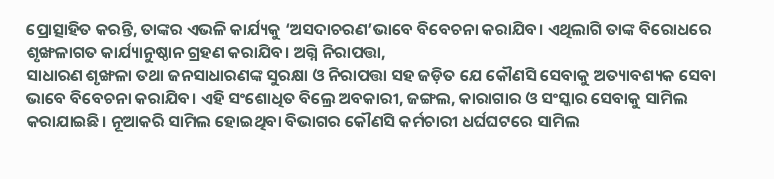ପ୍ରୋତ୍ସାହିତ କରନ୍ତି, ତାଙ୍କର ଏଭଳି କାର୍ଯ୍ୟକୁ ‘ଅସଦାଚରଣ’ଭାବେ ବିବେଚନା କରାଯିବ। ଏଥିଲାଗି ତାଙ୍କ ବିରୋଧରେ ଶୃଙ୍ଖଳାଗତ କାର୍ଯ୍ୟାନୁଷ୍ଠାନ ଗ୍ରହଣ କରାଯିବ। ଅଗ୍ନି ନିରାପତ୍ତା,
ସାଧାରଣ ଶୃଙ୍ଖଳା ତଥା ଜନସାଧାରଣଙ୍କ ସୁରକ୍ଷା ଓ ନିରାପତ୍ତା ସହ ଜଡ଼ିତ ଯେ କୌଣସି ସେବାକୁ ଅତ୍ୟାବଶ୍ୟକ ସେବା ଭାବେ ବିବେଚନା କରାଯିବ। ଏହି ସଂଶୋଧିତ ବିଲ୍ରେ ଅବକାରୀ, ଜଙ୍ଗଲ, କାରାଗାର ଓ ସଂସ୍କାର ସେବାକୁ ସାମିଲ କରାଯାଇଛି। ନୂଆକରି ସାମିଲ ହୋଇଥିବା ବିଭାଗର କୌଣସି କର୍ମଚାରୀ ଧର୍ଘଘଟରେ ସାମିଲ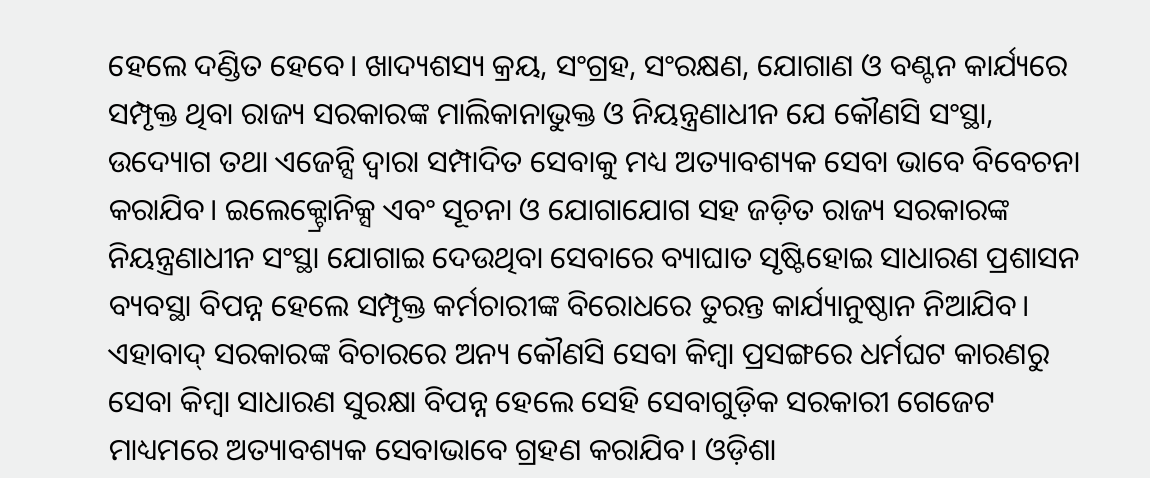ହେଲେ ଦଣ୍ଡିତ ହେବେ। ଖାଦ୍ୟଶସ୍ୟ କ୍ରୟ, ସଂଗ୍ରହ, ସଂରକ୍ଷଣ, ଯୋଗାଣ ଓ ବଣ୍ଟନ କାର୍ଯ୍ୟରେ ସମ୍ପୃକ୍ତ ଥିବା ରାଜ୍ୟ ସରକାରଙ୍କ ମାଲିକାନାଭୁକ୍ତ ଓ ନିୟନ୍ତ୍ରଣାଧୀନ ଯେ କୌଣସି ସଂସ୍ଥା, ଉଦ୍ୟୋଗ ତଥା ଏଜେନ୍ସି ଦ୍ୱାରା ସମ୍ପାଦିତ ସେବାକୁ ମଧ୍ୟ ଅତ୍ୟାବଶ୍ୟକ ସେବା ଭାବେ ବିବେଚନା କରାଯିବ। ଇଲେକ୍ଟ୍ରୋନିକ୍ସ ଏବଂ ସୂଚନା ଓ ଯୋଗାଯୋଗ ସହ ଜଡ଼ିତ ରାଜ୍ୟ ସରକାରଙ୍କ ନିୟନ୍ତ୍ରଣାଧୀନ ସଂସ୍ଥା ଯୋଗାଇ ଦେଉଥିବା ସେବାରେ ବ୍ୟାଘାତ ସୃଷ୍ଟିହୋଇ ସାଧାରଣ ପ୍ରଶାସନ ବ୍ୟବସ୍ଥା ବିପନ୍ନ ହେଲେ ସମ୍ପୃକ୍ତ କର୍ମଚାରୀଙ୍କ ବିରୋଧରେ ତୁରନ୍ତ କାର୍ଯ୍ୟାନୁଷ୍ଠାନ ନିଆଯିବ। ଏହାବାଦ୍ ସରକାରଙ୍କ ବିଚାରରେ ଅନ୍ୟ କୌଣସି ସେବା କିମ୍ବା ପ୍ରସଙ୍ଗରେ ଧର୍ମଘଟ କାରଣରୁ ସେବା କିମ୍ବା ସାଧାରଣ ସୁରକ୍ଷା ବିପନ୍ନ ହେଲେ ସେହି ସେବାଗୁଡ଼ିକ ସରକାରୀ ଗେଜେଟ ମାଧ୍ୟମରେ ଅତ୍ୟାବଶ୍ୟକ ସେବାଭାବେ ଗ୍ରହଣ କରାଯିବ। ଓଡ଼ିଶା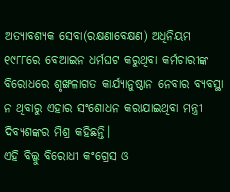ଅତ୍ୟାବଶ୍ୟକ ସେବା(ରକ୍ଷଣାବେକ୍ଷଣ) ଅଧିନିୟମ ୧୯୮୮ରେ ବେଆଇନ ଧର୍ମଘଟ କରୁଥିବା କର୍ମଚାରୀଙ୍କ ବିରୋଧରେ ଶୃଙ୍ଖଳାଗତ କାର୍ଯ୍ୟାନୁଷ୍ଠାନ ନେବାର ବ୍ୟବସ୍ଥା ନ ଥିବାରୁ ଏହାର ସଂଶୋଧନ କରାଯାଇଥିବା ମନ୍ତ୍ରୀ ଦିବ୍ୟଶଙ୍କର ମିଶ୍ର କହିଛନ୍ତି।
ଏହି ବିଲ୍କୁ ବିରୋଧୀ କଂଗ୍ରେସ ଓ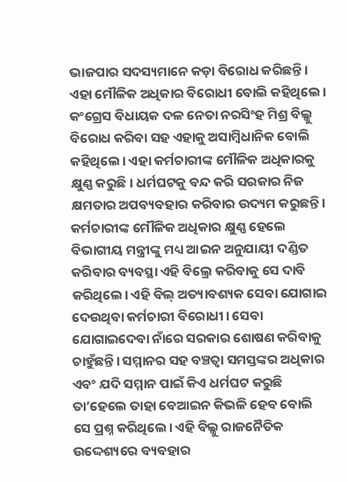ଭାଜପାର ସଦସ୍ୟମାନେ କଡ଼ା ବିରୋଧ କରିଛନ୍ତି। ଏହା ମୌଳିକ ଅଧିକାର ବିରୋଧୀ ବୋଲି କହିଥିଲେ। କଂଗ୍ରେସ ବିଧାୟକ ଦଳ ନେତା ନରସିଂହ ମିଶ୍ର ବିଲ୍କୁ ବିରୋଧ କରିବା ସହ ଏହାକୁ ଅସାମ୍ବିଧାନିକ ବୋଲି କହିଥିଲେ। ଏହା କର୍ମଚାରୀଙ୍କ ମୌଳିକ ଅଧିକାରକୁ କ୍ଷୁଣ୍ଣ କରୁଛି। ଧର୍ମଘଟକୁ ବନ୍ଦ କରି ସରକାର ନିଜ କ୍ଷମତାର ଅପବ୍ୟବହାର କରିବାର ଉଦ୍ୟମ କରୁଛନ୍ତି। କର୍ମଚାରୀଙ୍କ ମୌଳିକ ଅଧିକାର କ୍ଷୁଣ୍ଣ ହେଲେ ବିଭାଗୀୟ ମନ୍ତ୍ରୀଙ୍କୁ ମଧ୍ୟ ଆଇନ ଅନୁଯାୟୀ ଦଣ୍ଡିତ କରିବାର ବ୍ୟବସ୍ଥା ଏହି ବିଲ୍ରେ କରିବାକୁ ସେ ଦାବି କରିଥିଲେ। ଏହି ବିଲ୍ ଅତ୍ୟାବଶ୍ୟକ ସେବା ଯୋଗାଇ ଦେଉଥିବା କର୍ମଚାରୀ ବିରୋଧୀ। ସେବା ଯୋଗାଇଦେବା ନାଁରେ ସରକାର ଶୋଷଣ କରିବାକୁ ଚାହୁଁଛନ୍ତି। ସମ୍ମାନର ସହ ବଞ୍ଚତ୍ବା ସମସ୍ତଙ୍କର ଅଧିକାର ଏବଂ ଯଦି ସମ୍ମାନ ପାଇଁ କିଏ ଧର୍ମଘଟ କରୁଛି ତା’ହେଲେ ତାହା ବେଆଇନ କିଭଳି ହେବ ବୋଲି ସେ ପ୍ରଶ୍ନ କରିଥିଲେ। ଏହି ବିଲ୍କୁ ରାଜନୈତିକ ଉଦ୍ଦେଶ୍ୟରେ ବ୍ୟବହାର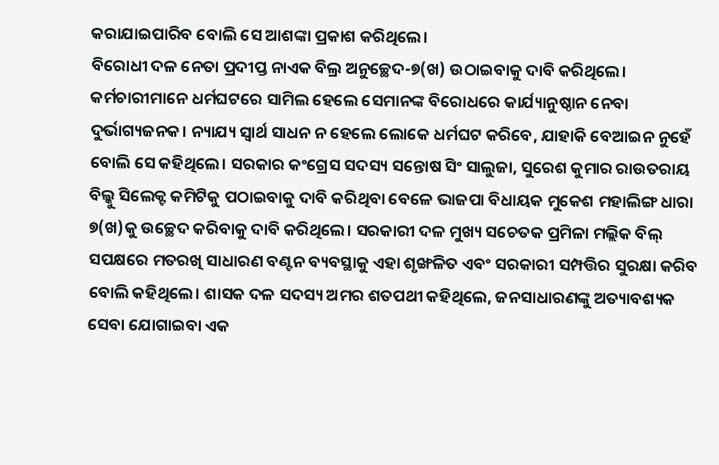କରାଯାଇପାରିବ ବୋଲି ସେ ଆଶଙ୍କା ପ୍ରକାଶ କରିଥିଲେ।
ବିରୋଧୀ ଦଳ ନେତା ପ୍ରଦୀପ୍ତ ନାଏକ ବିଲ୍ର ଅନୁଚ୍ଛେଦ-୭(ଖ) ଉଠାଇବାକୁ ଦାବି କରିଥିଲେ। କର୍ମଚାରୀମାନେ ଧର୍ମଘଟରେ ସାମିଲ ହେଲେ ସେମାନଙ୍କ ବିରୋଧରେ କାର୍ଯ୍ୟାନୁଷ୍ଠାନ ନେବା ଦୁର୍ଭାଗ୍ୟଜନକ। ନ୍ୟାଯ୍ୟ ସ୍ବାର୍ଥ ସାଧନ ନ ହେଲେ ଲୋକେ ଧର୍ମଘଟ କରିବେ, ଯାହାକି ବେଆଇନ ନୁହେଁ ବୋଲି ସେ କହିଥିଲେ। ସରକାର କଂଗ୍ରେସ ସଦସ୍ୟ ସନ୍ତୋଷ ସିଂ ସାଲୁଜା, ସୁରେଶ କୁମାର ରାଉତରାୟ ବିଲ୍କୁ ସିଲେକ୍ଟ କମିଟିକୁ ପଠାଇବାକୁ ଦାବି କରିଥିବା ବେଳେ ଭାଜପା ବିଧାୟକ ମୁକେଶ ମହାଲିଙ୍ଗ ଧାରା ୭(ଖ)କୁ ଉଚ୍ଛେଦ କରିବାକୁ ଦାବି କରିଥିଲେ। ସରକାରୀ ଦଳ ମୁଖ୍ୟ ସଚେତକ ପ୍ରମିଳା ମଲ୍ଲିକ ବିଲ୍ ସପକ୍ଷରେ ମତରଖି ସାଧାରଣ ବଣ୍ଟନ ବ୍ୟବସ୍ଥାକୁ ଏହା ଶୃଙ୍ଖଳିତ ଏବଂ ସରକାରୀ ସମ୍ପତ୍ତିର ସୁରକ୍ଷା କରିବ ବୋଲି କହିଥିଲେ। ଶାସକ ଦଳ ସଦସ୍ୟ ଅମର ଶତପଥୀ କହିଥିଲେ, ଜନସାଧାରଣଙ୍କୁ ଅତ୍ୟାବଶ୍ୟକ ସେବା ଯୋଗାଇବା ଏକ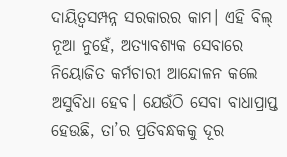ଦାୟିତ୍ୱସମ୍ପନ୍ନ ସରକାରର କାମ। ଏହି ବିଲ୍ ନୂଆ ନୁହେଁ, ଅତ୍ୟାବଶ୍ୟକ ସେବାରେ ନିୟୋଜିତ କର୍ମଚାରୀ ଆନ୍ଦୋଳନ କଲେ ଅସୁବିଧା ହେବ। ଯେଉଁଠି ସେବା ବାଧାପ୍ରାପ୍ତ ହେଉଛି, ତା’ର ପ୍ରତିବନ୍ଧକକୁ ଦୂର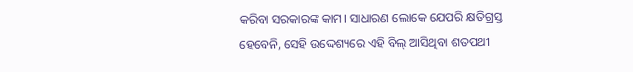କରିବା ସରକାରଙ୍କ କାମ। ସାଧାରଣ ଲୋକେ ଯେପରି କ୍ଷତିଗ୍ରସ୍ତ ହେବେନି, ସେହି ଉଦ୍ଦେଶ୍ୟରେ ଏହି ବିଲ୍ ଆସିଥିବା ଶତପଥୀ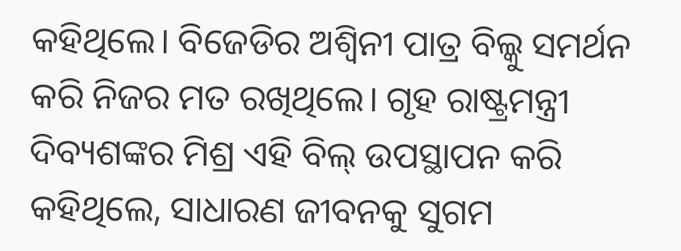କହିଥିଲେ। ବିଜେଡିର ଅଶ୍ୱିନୀ ପାତ୍ର ବିଲ୍କୁ ସମର୍ଥନ କରି ନିଜର ମତ ରଖିଥିଲେ। ଗୃହ ରାଷ୍ଟ୍ରମନ୍ତ୍ରୀ ଦିବ୍ୟଶଙ୍କର ମିଶ୍ର ଏହି ବିଲ୍ ଉପସ୍ଥାପନ କରି କହିଥିଲେ, ସାଧାରଣ ଜୀବନକୁ ସୁଗମ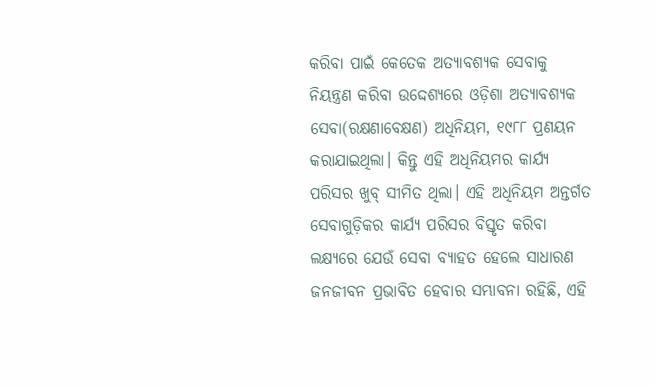କରିବା ପାଇଁ କେତେକ ଅତ୍ୟାବଶ୍ୟକ ସେବାକୁ ନିୟନ୍ତ୍ରଣ କରିବା ଉଦ୍ଦେଶ୍ୟରେ ଓଡ଼ିଶା ଅତ୍ୟାବଶ୍ୟକ ସେବା(ରକ୍ଷଣାବେକ୍ଷଣ) ଅଧିନିୟମ, ୧୯୮୮ ପ୍ରଣୟନ କରାଯାଇଥିଲା। କିନ୍ତୁ ଏହି ଅଧିନିୟମର କାର୍ଯ୍ୟ ପରିସର ଖୁବ୍ ସୀମିତ ଥିଲା। ଏହି ଅଧିନିୟମ ଅନ୍ତର୍ଗତ ସେବାଗୁଡ଼ିକର କାର୍ଯ୍ୟ ପରିସର ବିସ୍ତୃତ କରିବା ଲକ୍ଷ୍ୟରେ ଯେଉଁ ସେବା ବ୍ୟାହତ ହେଲେ ସାଧାରଣ ଜନଜୀବନ ପ୍ରଭାବିତ ହେବାର ସମ୍ଭାବନା ରହିଛି, ଏହି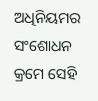ଅଧିନିୟମର ସଂଶୋଧନ କ୍ରମେ ସେହି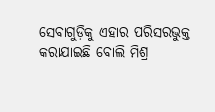ସେବାଗୁଡ଼ିକୁ ଏହାର ପରିସରଭୁକ୍ତ କରାଯାଇଛି ବୋଲି ମିଶ୍ର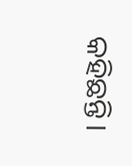କହିଛନ୍ତି।